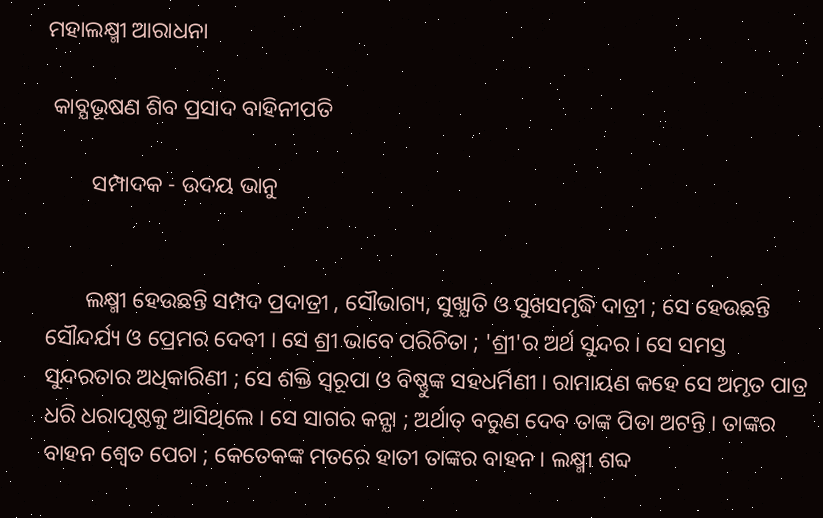ମହାଲକ୍ଷ୍ମୀ ଆରାଧନା

 କାବ୍ଯଭୂଷଣ ଶିବ ପ୍ରସାଦ ବାହିନୀପତି

        ସମ୍ପାଦକ - ଉଦୟ ଭାନୁ


       ଲକ୍ଷ୍ମୀ ହେଉଛନ୍ତି ସମ୍ପଦ ପ୍ରଦାତ୍ରୀ , ସୌଭାଗ୍ୟ, ସୁଖ୍ଯାତି ଓ ସୁଖସମୃଦ୍ଧି ଦାତ୍ରୀ ; ସେ ହେଉଛନ୍ତି ସୌନ୍ଦର୍ଯ୍ୟ ଓ ପ୍ରେମର ଦେବୀ । ସେ ଶ୍ରୀ ଭାବେ ପରିଚିତା ; 'ଶ୍ରୀ'ର ଅର୍ଥ ସୁନ୍ଦର । ସେ ସମସ୍ତ ସୁନ୍ଦରତାର ଅଧିକାରିଣୀ ; ସେ ଶକ୍ତି ସ୍ବରୂପା ଓ ବିଷ୍ଣୁଙ୍କ ସହଧର୍ମିଣୀ । ରାମାୟଣ କହେ ସେ ଅମୃତ ପାତ୍ର ଧରି ଧରାପୃଷ୍ଠକୁ ଆସିଥିଲେ । ସେ ସାଗର କନ୍ଯା ; ଅର୍ଥାତ୍‌ ବରୁଣ ଦେବ ତାଙ୍କ ପିତା ଅଟନ୍ତି । ତାଙ୍କର ବାହନ ଶ୍ବେତ ପେଚା ; କେତେକଙ୍କ ମତରେ ହାତୀ ତାଙ୍କର ବାହନ । ଲକ୍ଷ୍ମୀ ଶବ୍ଦ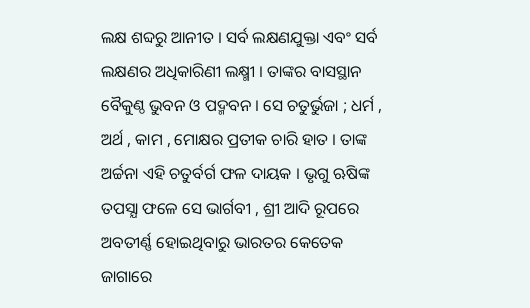ଲକ୍ଷ ଶବ୍ଦରୁ ଆନୀତ । ସର୍ବ ଲକ୍ଷଣଯୁକ୍ତା ଏବଂ ସର୍ବ ଲକ୍ଷଣର ଅଧିକାରିଣୀ ଲକ୍ଷ୍ମୀ । ତାଙ୍କର ବାସସ୍ଥାନ ବୈକୁଣ୍ଠ ଭୁବନ ଓ ପଦ୍ମବନ । ସେ ଚତୁର୍ଭୁଜା ; ଧର୍ମ , ଅର୍ଥ , କାମ , ମୋକ୍ଷର ପ୍ରତୀକ ଚାରି ହାତ । ତାଙ୍କ ଅର୍ଚ୍ଚନା ଏହି ଚତୁର୍ବର୍ଗ ଫଳ ଦାୟକ । ଭୃଗୁ ଋଷିଙ୍କ ତପସ୍ଯା ଫଳେ ସେ ଭାର୍ଗବୀ , ଶ୍ରୀ ଆଦି ରୂପରେ ଅବତୀର୍ଣ୍ଣ ହୋଇଥିବାରୁ ଭାରତର କେତେକ ଜାଗାରେ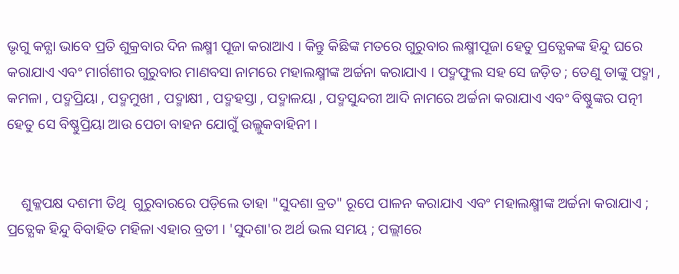ଭୃଗୁ କନ୍ଯା ଭାବେ ପ୍ରତି ଶୁକ୍ରବାର ଦିନ ଲକ୍ଷ୍ମୀ ପୂଜା କରାଆଏ । କିନ୍ତୁ କିଛିଙ୍କ ମତରେ ଗୁରୁବାର ଲକ୍ଷ୍ମୀପୂଜା ହେତୁ ପ୍ରତ୍ଯେକଙ୍କ ହିନ୍ଦୁ ଘରେ କରାଯାଏ ଏବଂ ମାର୍ଗଶୀର ଗୁରୁବାର ମାଣବସା ନାମରେ ମହାଲକ୍ଷ୍ମୀଙ୍କ ଅର୍ଚ୍ଚନା କରାଯାଏ । ପଦ୍ମଫୁଲ ସହ ସେ ଜଡ଼ିତ ; ତେଣୁ ତାଙ୍କୁ ପଦ୍ମା , କମଳା , ପଦ୍ମପ୍ରିୟା , ପଦ୍ମମୁଖୀ , ପଦ୍ମାକ୍ଷୀ , ପଦ୍ମହସ୍ତା , ପଦ୍ମାଳୟା , ପଦ୍ମସୁନ୍ଦରୀ ଆଦି ନାମରେ ଅର୍ଚ୍ଚନା କରାଯାଏ ଏବଂ ବିଷ୍ଣୁଙ୍କର ପତ୍ନୀ ହେତୁ ସେ ବିଷ୍ଣୁପ୍ରିୟା ଆଉ ପେଚା ବାହନ ଯୋଗୁଁ ଉଲ୍ଲୁକବାହିନୀ ।


    ଶୁକ୍ଳପକ୍ଷ ଦଶମୀ ତିଥି  ଗୁରୁବାରରେ ପଡ଼ିଲେ ତାହା "ସୁଦଶା ବ୍ରତ" ରୂପେ ପାଳନ କରାଯାଏ ଏବଂ ମହାଲକ୍ଷ୍ମୀଙ୍କ ଅର୍ଚ୍ଚନା କରାଯାଏ ; ପ୍ରତ୍ଯେକ ହିନ୍ଦୁ ବିବାହିତ ମହିଳା ଏହାର ବ୍ରତୀ । 'ସୁଦଶା'ର ଅର୍ଥ ଭଲ ସମୟ ; ପଲ୍ଲୀରେ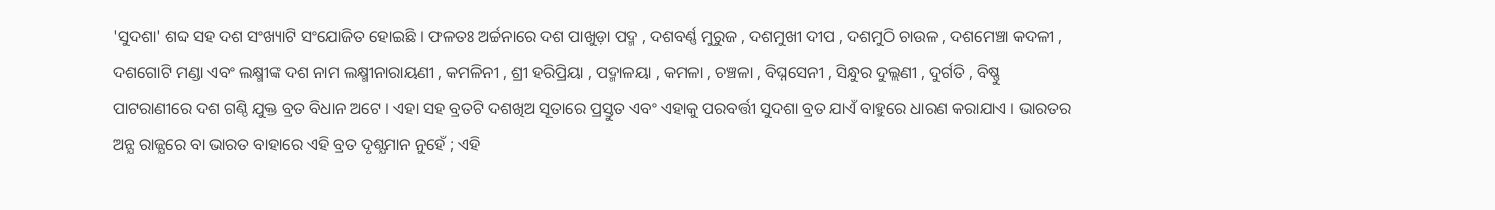'ସୁଦଶା' ଶବ୍ଦ ସହ ଦଶ ସଂଖ୍ୟାଟି ସଂଯୋଜିତ ହୋଇଛି । ଫଳତଃ ଅର୍ଚ୍ଚନାରେ ଦଶ ପାଖୁଡ଼ା ପଦ୍ମ , ଦଶବର୍ଣ୍ଣ ମୁରୁଜ , ଦଶମୁଖୀ ଦୀପ , ଦଶମୁଠି ଚାଉଳ , ଦଶମେଞ୍ଚା କଦଳୀ , ଦଶଗୋଟି ମଣ୍ଡା ଏବଂ ଲକ୍ଷ୍ମୀଙ୍କ ଦଶ ନାମ ଲକ୍ଷ୍ମୀନାରାୟଣୀ , କମଳିନୀ , ଶ୍ରୀ ହରିପ୍ରିୟା , ପଦ୍ମାଳୟା , କମଳା , ଚଞ୍ଚଳା , ବିଘ୍ନସେନୀ , ସିନ୍ଧୁର ଦୁଲ୍ଲଣୀ , ଦୁର୍ଗତି , ବିଷ୍ଣୁ ପାଟରାଣୀରେ ଦଶ ଗଣ୍ଠି ଯୁକ୍ତ ବ୍ରତ ବିଧାନ ଅଟେ । ଏହା ସହ ବ୍ରତଟି ଦଶଖିଅ ସୂତାରେ ପ୍ରସ୍ତୁତ ଏବଂ ଏହାକୁ ପରବର୍ତ୍ତୀ ସୁଦଶା ବ୍ରତ ଯାଏଁ ବାହୁରେ ଧାରଣ କରାଯାଏ । ଭାରତର ଅନ୍ଯ ରାଜ୍ଯରେ ବା ଭାରତ ବାହାରେ ଏହି ବ୍ରତ ଦୃଶ୍ଯମାନ ନୁହେଁ ; ଏହି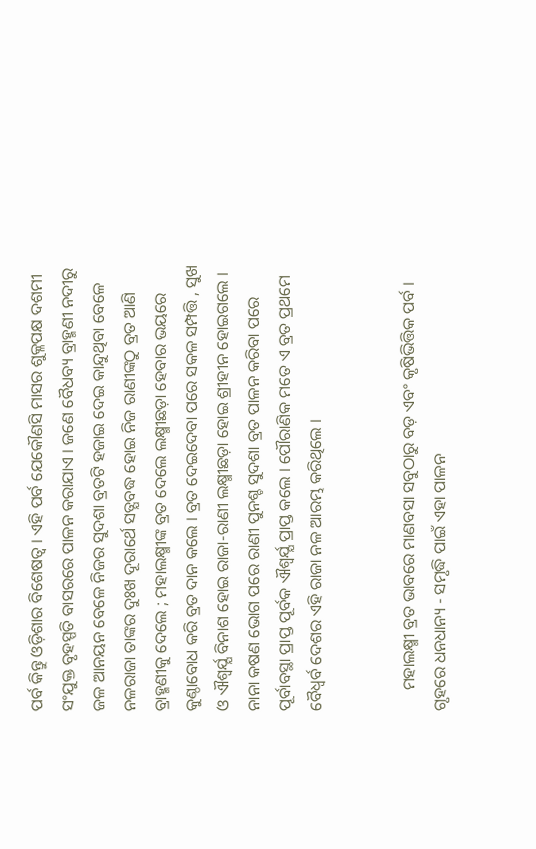ପର୍ବ କିନ୍ତୁ ଓଡ଼ିଶାର ବିଶେଷତ୍ୱ । ଏହି ପର୍ବ ଯେକୌଣସି ମାସର ଶୁକ୍ଳପକ୍ଷ ଦଶମୀ ସଂଯୁକ୍ତ ବୃହସ୍ପତି ବାସରରେ ପାଳନ କରାଯାଏ । ଜଣେ ବୈଧବ୍ୟ ବ୍ରାହ୍ମଣୀ ନଦୀରୁ ଜଳ ଆନୟନ ବେଳେ ନିଜର ସୁଦଶା ବ୍ରତଟି ହଜାଇ ଦେଇ କାନ୍ଦୁଥିବା ବେଳେ ନଳରାଜା ତାଙ୍କର ଦୁଃଖ ଦୂରାର୍ଥେ ସତ୍ଯବଦ୍ଧ ହୋଇ ନିଜ ରାଣୀଙ୍କଠୁ ବ୍ରତ ଆଣି ବ୍ରାହ୍ମଣୀକୁ ଦେଲେ ; ମହାଲକ୍ଷ୍ମୀଙ୍କ ବ୍ରତ ଦେଲେ ଲକ୍ଷ୍ମୀଛଡ଼ା ହେବାର ଭୟରେ କୁଣ୍ଠାବୋଧ କରି ବ୍ରତ ଦାନ କଲେ । ବ୍ରତ ଦେଇଦେବା ପରେ ସକଳ ସମ୍ପତ୍ତି , ସୁଖ ଓ ଐଶ୍ବର୍ଯ୍ଯ ବିନାଶ ହୋଇ ରାଜା-ରାଣୀ ଲକ୍ଷ୍ମୀଛଡ଼ା ହୋଇ ଶ୍ରୀହୀନ ହୋଇଗଲେ । ନାନା କଷଣ ଭୋଗ ପରେ ରାଣୀ ପୁନଶ୍ଚ ସୁଦଶା ବ୍ରତ ପାଳନ କରିବା ପରେ ପୂର୍ବାବସ୍ଥା ପ୍ରାପ୍ତ ପୂର୍ବକ ଐଶ୍ବର୍ଯ୍ଯ ପ୍ରାପ୍ତ କଲେ । ପୌରାଣିକ ମତେ ଏ ବ୍ରତ ପ୍ରଥମେ ବୈଧ୍ବର୍ବ ଦେଶର ଏହି ରାଜା ନଳ ଆରମ୍ଭ କରିଥିଲେ ।


     ମହାଲକ୍ଷ୍ମୀ ବ୍ରତ ଭାବରେ ମାଣବସା ସବୁଠାରୁ ବଡ଼ ଏବଂ କୃଷିଭିତ୍ତିକ ପର୍ବ । ଗୃହରେ ଧନଧାନ୍ୟ - ସମୃଦ୍ଧି ପାଇଁ ଏହା ପାଳନ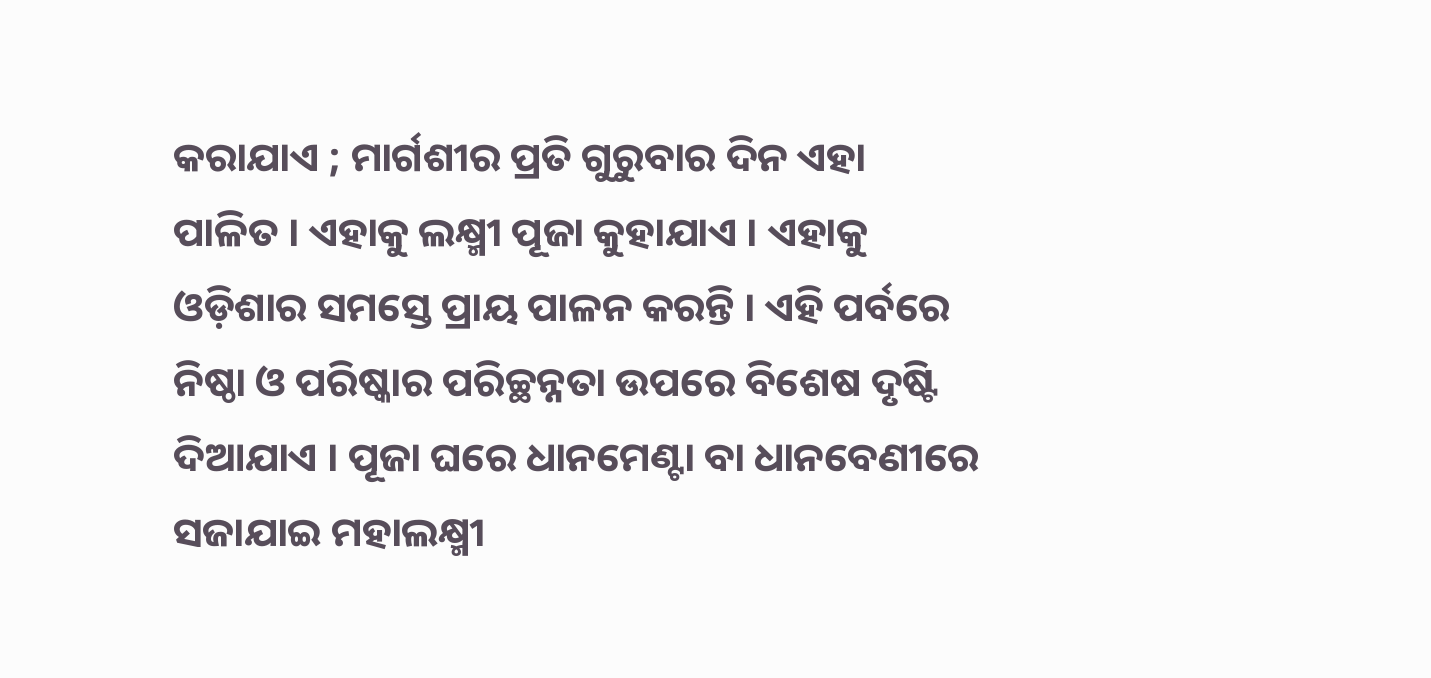କରାଯାଏ ; ମାର୍ଗଶୀର ପ୍ରତି ଗୁରୁବାର ଦିନ ଏହା ପାଳିତ । ଏହାକୁ ଲକ୍ଷ୍ମୀ ପୂଜା କୁହାଯାଏ । ଏହାକୁ ଓଡ଼ିଶାର ସମସ୍ତେ ପ୍ରାୟ ପାଳନ କରନ୍ତି । ଏହି ପର୍ବରେ ନିଷ୍ଠା ଓ ପରିଷ୍କାର ପରିଚ୍ଛନ୍ନତା ଉପରେ ବିଶେଷ ଦୃଷ୍ଟି ଦିଆଯାଏ । ପୂଜା ଘରେ ଧାନମେଣ୍ଟା ବା ଧାନବେଣୀରେ ସଜାଯାଇ ମହାଲକ୍ଷ୍ମୀ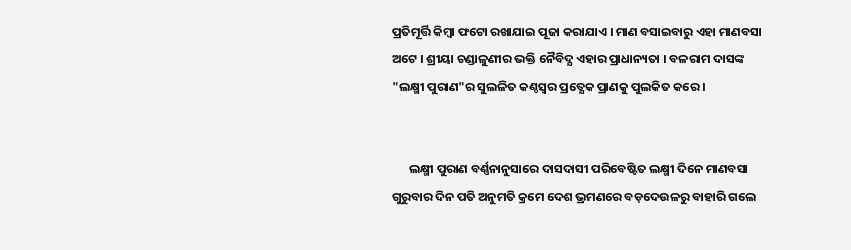ପ୍ରତିମୂର୍ତ୍ତି କିମ୍ବା ଫଟୋ ରଖାଯାଇ ପୂଜା କରାଯାଏ । ମାଣ ବସାଇବାରୁ ଏହା ମାଣବସା ଅଟେ । ଶ୍ରୀୟା ଚଣ୍ଡାଳୁଣୀର ଭକ୍ତି ନୈବିଦ୍ଯ ଏହାର ପ୍ରାଧାନ୍ୟତା । ବଳରାମ ଦାସଙ୍କ "ଲକ୍ଷ୍ମୀ ପୁରାଣ"ର ସୁଲଳିତ କଣ୍ଠସ୍ୱର ପ୍ରତ୍ଯେକ ପ୍ରାଣକୁ ପୁଲକିତ କରେ ।


      ଲକ୍ଷ୍ମୀ ପୁରାଣ ବର୍ଣ୍ଣନାନୁସାରେ ଦାସଦାସୀ ପରିବେଷ୍ଟିତ ଲକ୍ଷ୍ମୀ ଦିନେ ମାଣବସା ଗୁରୁବାର ଦିନ ପତି ଅନୁମତି କ୍ରମେ ଦେଶ ଭ୍ରମଣରେ ବଡ଼ଦେଉଳରୁ ବାହାରି ଗଲେ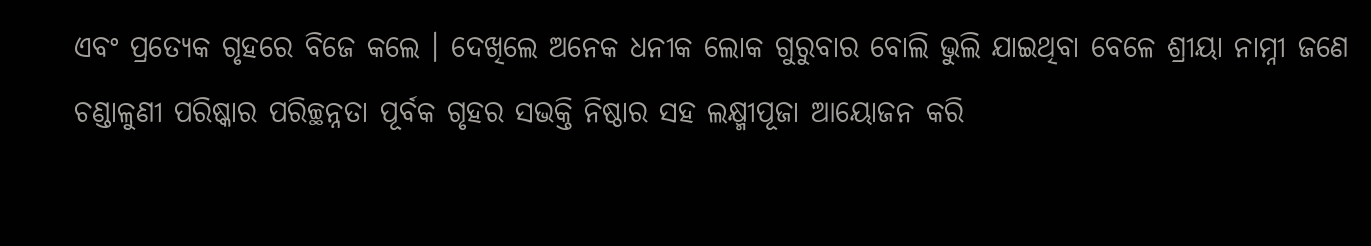ଏବଂ ପ୍ରତ୍ଯେକ ଗୃହରେ ବିଜେ କଲେ । ଦେଖିଲେ ଅନେକ ଧନୀକ ଲୋକ ଗୁରୁବାର ବୋଲି ଭୁଲି ଯାଇଥିବା ବେଳେ ଶ୍ରୀୟା ନାମ୍ନୀ ଜଣେ ଚଣ୍ଡାଳୁଣୀ ପରିଷ୍କାର ପରିଚ୍ଛନ୍ନତା ପୂର୍ବକ ଗୃହର ସଭକ୍ତି ନିଷ୍ଠାର ସହ ଲକ୍ଷ୍ମୀପୂଜା ଆୟୋଜନ କରି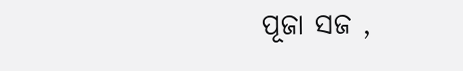ପୂଜା ସଜ ,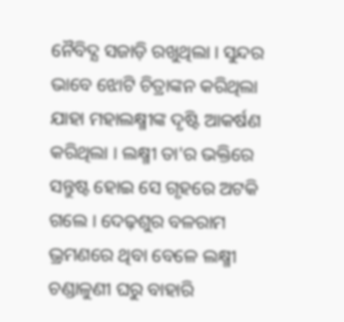ନୈବିଦ୍ଯ ସଜାଡ଼ି ରଖୁଥିଲା । ସୁନ୍ଦର ଭାବେ ଝୋଟି ଚିତ୍ରାଙ୍କନ କରିଥିଲା ଯାହା ମହାଲକ୍ଷ୍ମୀଙ୍କ ଦୃଷ୍ଟି ଆକର୍ଷଣ କରିଥିଲା । ଲକ୍ଷ୍ମୀ ତା'ର ଭକ୍ତିରେ ସନ୍ତୁଷ୍ଟ ହୋଇ ସେ ଗୃହରେ ଅଟକି ଗଲେ । ଦେଢ଼ଶୁର ବଳରାମ ଭ୍ରମଣରେ ଥିବା ବେଳେ ଲକ୍ଷ୍ମୀ ଚଣ୍ଡାଳୁଣୀ ଘରୁ ବାହାରି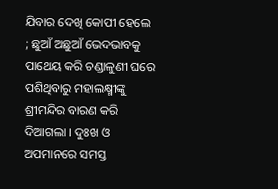ଯିବାର ଦେଖି କୋପୀ ହେଲେ ; ଛୁଆଁ ଅଛୁଆଁ ଭେଦଭାବକୁ ପାଥେୟ କରି ଚଣ୍ଡାଳୁଣୀ ଘରେ ପଶିଥିବାରୁ ମହାଲକ୍ଷ୍ମୀଙ୍କୁ ଶ୍ରୀମନ୍ଦିର ବାରଣ କରି ଦିଆଗଲା । ଦୁଃଖ ଓ ଅପମାନରେ ସମସ୍ତ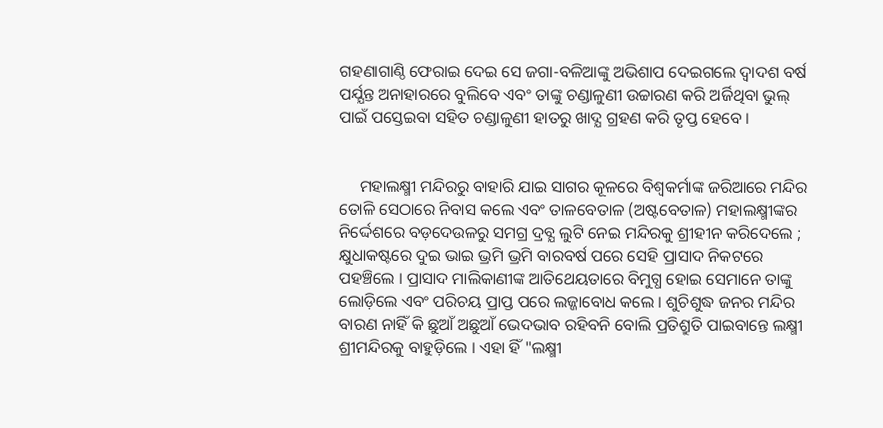ଗହଣାଗାଣ୍ଠି ଫେରାଇ ଦେଇ ସେ ଜଗା-ବଳିଆଙ୍କୁ ଅଭିଶାପ ଦେଇଗଲେ ଦ୍ବାଦଶ ବର୍ଷ ପର୍ଯ୍ଯନ୍ତ ଅନାହାରରେ ବୁଲିବେ ଏବଂ ତାଙ୍କୁ ଚଣ୍ଡାଳୁଣୀ ଉଚ୍ଚାରଣ କରି ଅର୍ଜିଥିବା ଭୁଲ୍‌ ପାଇଁ ପସ୍ତେଇବା ସହିତ ଚଣ୍ଡାଳୁଣୀ ହାତରୁ ଖାଦ୍ଯ ଗ୍ରହଣ କରି ତୃପ୍ତ ହେବେ ।


     ମହାଲକ୍ଷ୍ମୀ ମନ୍ଦିରରୁ ବାହାରି ଯାଇ ସାଗର କୂଳରେ ବିଶ୍ବକର୍ମାଙ୍କ ଜରିଆରେ ମନ୍ଦିର ତୋଳି ସେଠାରେ ନିବାସ କଲେ ଏବଂ ତାଳବେତାଳ (ଅଷ୍ଟବେତାଳ) ମହାଲକ୍ଷ୍ମୀଙ୍କର ନିର୍ଦ୍ଦେଶରେ ବଡ଼ଦେଉଳରୁ ସମଗ୍ର ଦ୍ରବ୍ଯ ଲୁଟି ନେଇ ମନ୍ଦିରକୁ ଶ୍ରୀହୀନ କରିଦେଲେ ; କ୍ଷୁଧାକଷ୍ଟରେ ଦୁଇ ଭାଇ ଭ୍ରମି ଭ୍ରମି ବାରବର୍ଷ ପରେ ସେହି ପ୍ରାସାଦ ନିକଟରେ ପହଞ୍ଚିଲେ । ପ୍ରାସାଦ ମାଲିକାଣୀଙ୍କ ଆତିଥେୟତାରେ ବିମୁଗ୍ଧ ହୋଇ ସେମାନେ ତାଙ୍କୁ ଲୋଡ଼ିଲେ ଏବଂ ପରିଚୟ ପ୍ରାପ୍ତ ପରେ ଲଜ୍ଜାବୋଧ କଲେ । ଶୁଚିଶୁଦ୍ଧ ଜନର ମନ୍ଦିର ବାରଣ ନାହିଁ କି ଛୁଆଁ ଅଛୁଆଁ ଭେଦଭାବ ରହିବନି ବୋଲି ପ୍ରତିଶ୍ରୁତି ପାଇବାନ୍ତେ ଲକ୍ଷ୍ମୀ ଶ୍ରୀମନ୍ଦିରକୁ ବାହୁଡ଼ିଲେ । ଏହା ହିଁ "ଲକ୍ଷ୍ମୀ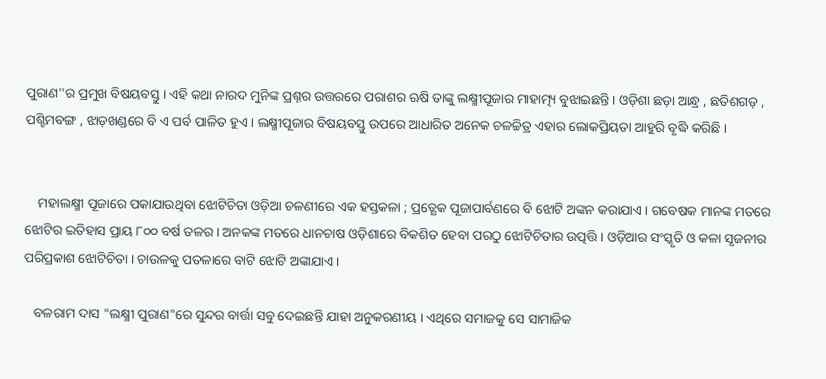ପୁରାଣ''ର ପ୍ରମୁଖ ବିଷୟବସ୍ତୁ । ଏହି କଥା ନାରଦ ମୁନିଙ୍କ ପ୍ରଶ୍ନର ଉତ୍ତରରେ ପରାଶର ଋଷି ତାଙ୍କୁ ଲକ୍ଷ୍ମୀପୂଜାର ମାହାତ୍ମ୍ୟ ବୁଝାଇଛନ୍ତି । ଓଡ଼ିଶା ଛଡ଼ା ଆନ୍ଧ୍ର , ଛତିଶଗଡ଼ , ପଶ୍ଚିମବଙ୍ଗ , ଝାଡ଼ଖଣ୍ଡରେ ବି ଏ ପର୍ବ ପାଳିତ ହୁଏ । ଲକ୍ଷ୍ମୀପୂଜାର ବିଷୟବସ୍ତୁ ଉପରେ ଆଧାରିତ ଅନେକ ଚଳଚ୍ଚିତ୍ର ଏହାର ଲୋକପ୍ରିୟତା ଆହୁରି ବୃଦ୍ଧି କରିଛି ।


    ମହାଲକ୍ଷ୍ମୀ ପୂଜାରେ ପକାଯାଉଥିବା ଝୋଟିଚିତା ଓଡ଼ିଆ ଚଳଣୀରେ ଏକ ହସ୍ତକଳା ; ପ୍ରତ୍ଯେକ ପୂଜାପାର୍ବଣରେ ବି ଝୋଟି ଅଙ୍କନ କରାଯାଏ । ଗବେଷକ ମାନଙ୍କ ମତରେ ଝୋଟିର ଇତିହାସ ପ୍ରାୟ ୮୦୦ ବର୍ଷ ତଳର । ଅନକଙ୍କ ମତରେ ଧାନଚାଷ ଓଡ଼ିଶାରେ ବିକଶିତ ହେବା ପରଠୁ ଝୋଟିଚିତାର ଉତ୍ପତ୍ତି । ଓଡ଼ିଆର ସଂସ୍କୃତି ଓ କଳା ସୃଜନୀର  ପରିପ୍ରକାଶ ଝୋଟିଚିତା । ଚାଉଳକୁ ପତଳାରେ ବାଟି ଝୋଟି ଅଙ୍କାଯାଏ ।

   ବଳରାମ ଦାସ "ଲକ୍ଷ୍ମୀ ପୁରାଣ"ରେ ସୁନ୍ଦର ବାର୍ତ୍ତା ସବୁ ଦେଇଛନ୍ତି ଯାହା ଅନୁକରଣୀୟ । ଏଥିରେ ସମାଜକୁ ସେ ସାମାଜିକ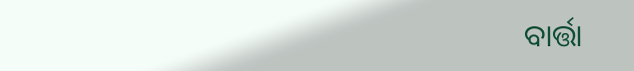ବାର୍ତ୍ତା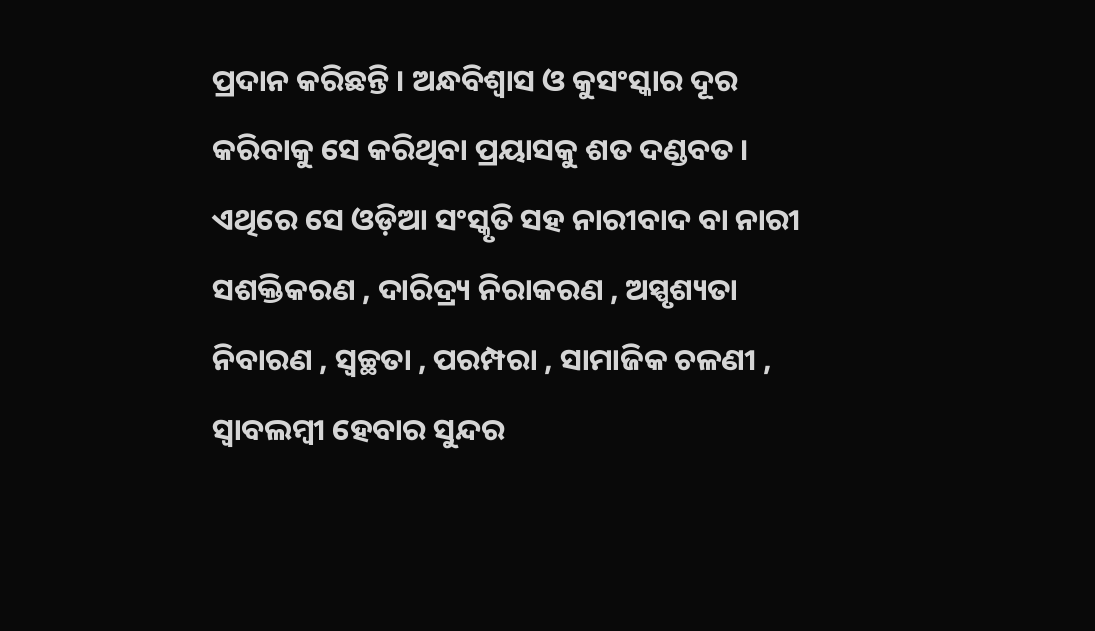ପ୍ରଦାନ କରିଛନ୍ତି । ଅନ୍ଧବିଶ୍ୱାସ ଓ କୁସଂସ୍କାର ଦୂର କରିବାକୁ ସେ କରିଥିବା ପ୍ରୟାସକୁ ଶତ ଦଣ୍ଡବତ । ଏଥିରେ ସେ ଓଡ଼ିଆ ସଂସ୍କୃତି ସହ ନାରୀବାଦ ବା ନାରୀ ସଶକ୍ତିକରଣ , ଦାରିଦ୍ର୍ୟ ନିରାକରଣ , ଅସ୍ପୃଶ୍ୟତା ନିବାରଣ , ସ୍ବଚ୍ଛତା , ପରମ୍ପରା , ସାମାଜିକ ଚଳଣୀ , ସ୍ବାବଲମ୍ବୀ ହେବାର ସୁନ୍ଦର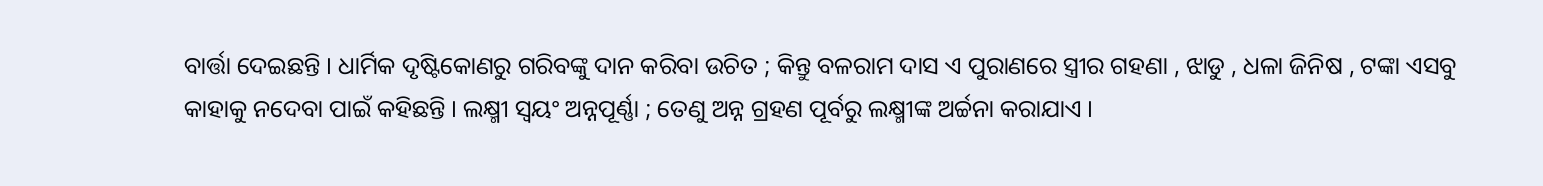ବାର୍ତ୍ତା ଦେଇଛନ୍ତି । ଧାର୍ମିକ ଦୃଷ୍ଟିକୋଣରୁ ଗରିବଙ୍କୁ ଦାନ କରିବା ଉଚିତ ; କିନ୍ତୁ ବଳରାମ ଦାସ ଏ ପୁରାଣରେ ସ୍ତ୍ରୀର ଗହଣା , ଝାଡୁ , ଧଳା ଜିନିଷ , ଟଙ୍କା ଏସବୁ କାହାକୁ ନଦେବା ପାଇଁ କହିଛନ୍ତି । ଲକ୍ଷ୍ମୀ ସ୍ବୟଂ ଅନ୍ନପୂର୍ଣ୍ଣା ; ତେଣୁ ଅନ୍ନ ଗ୍ରହଣ ପୂର୍ବରୁ ଲକ୍ଷ୍ମୀଙ୍କ ଅର୍ଚ୍ଚନା କରାଯାଏ ।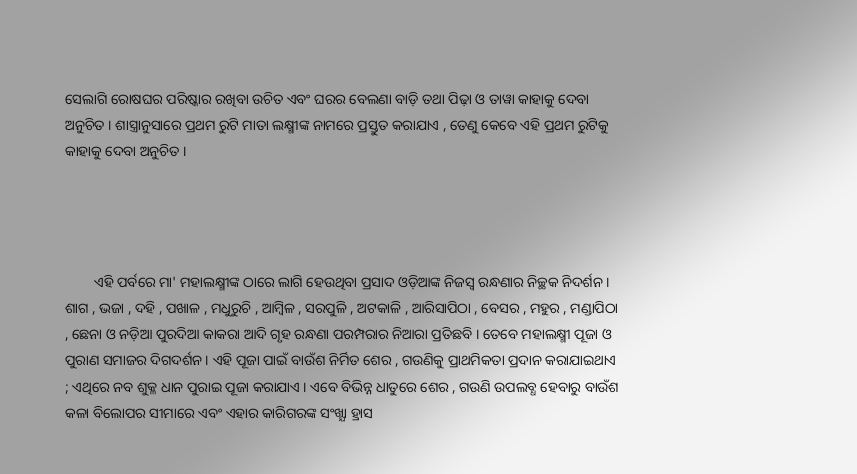ସେଲାଗି ରୋଷଘର ପରିଷ୍କାର ରଖିବା ଉଚିତ ଏବଂ ଘରର ବେଲଣା ବାଡ଼ି ତଥା ପିଢ଼ା ଓ ତାୱା କାହାକୁ ଦେବା ଅନୁଚିତ । ଶାସ୍ତ୍ରାନୁସାରେ ପ୍ରଥମ ରୁଟି ମାତା ଲକ୍ଷ୍ମୀଙ୍କ ନାମରେ ପ୍ରସ୍ତୁତ କରାଯାଏ , ତେଣୁ କେବେ ଏହି ପ୍ରଥମ ରୁଟିକୁ କାହାକୁ ଦେବା ଅନୁଚିତ ।




        ଏହି ପର୍ବରେ ମା' ମହାଲକ୍ଷ୍ମୀଙ୍କ ଠାରେ ଲାଗି ହେଉଥିବା ପ୍ରସାଦ ଓଡ଼ିଆଙ୍କ ନିଜସ୍ବ ରନ୍ଧଣାର ନିଚ୍ଛକ ନିଦର୍ଶନ । ଶାଗ , ଭଜା , ଦହି , ପଖାଳ , ମଧୁରୁଚି , ଆମ୍ବିଳ , ସରପୁଳି , ଅଟକାଳି , ଆରିସାପିଠା , ବେସର , ମହୁର , ମଣ୍ଡାପିଠା , ଛେନା ଓ ନଡ଼ିଆ ପୁରଦିଆ କାକରା ଆଦି ଗୃହ ରନ୍ଧଣା ପରମ୍ପରାର ନିଆରା ପ୍ରତିଛବି । ତେବେ ମହାଲକ୍ଷ୍ମୀ ପୂଜା ଓ ପୁରାଣ ସମାଜର ଦିଗଦର୍ଶନ । ଏହି ପୂଜା ପାଇଁ ବାଉଁଶ ନିର୍ମିତ ଶେର , ଗଉଣିକୁ ପ୍ରାଥମିକତା ପ୍ରଦାନ କରାଯାଇଥାଏ ; ଏଥିରେ ନବ ଶୁକ୍ଳ ଧାନ ପୁରାଇ ପୂଜା କରାଯାଏ । ଏବେ ବିଭିନ୍ନ ଧାତୁରେ ଶେର , ଗଉଣି ଉପଲବ୍ଧ ହେବାରୁ ବାଉଁଶ କଳା ବିଲୋପର ସୀମାରେ ଏବଂ ଏହାର କାରିଗରଙ୍କ ସଂଖ୍ଯା ହ୍ରାସ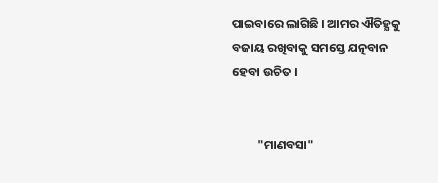ପାଇବାରେ ଲାଗିଛି । ଆମର ଐତିହ୍ଯକୁ ବଜାୟ ରଖିବାକୁ ସମସ୍ତେ ଯତ୍ନବାନ ହେବା ଉଚିତ ।


         "ମାଣବସା"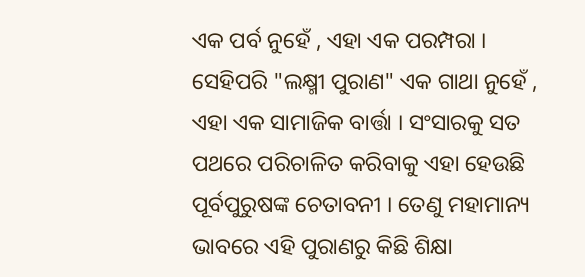ଏକ ପର୍ବ ନୁହେଁ , ଏହା ଏକ ପରମ୍ପରା । ସେହିପରି "ଲକ୍ଷ୍ମୀ ପୁରାଣ" ଏକ ଗାଥା ନୁହେଁ , ଏହା ଏକ ସାମାଜିକ ବାର୍ତ୍ତା । ସଂସାରକୁ ସତ ପଥରେ ପରିଚାଳିତ କରିବାକୁ ଏହା ହେଉଛି ପୂର୍ବପୁରୁଷଙ୍କ ଚେତାବନୀ । ତେଣୁ ମହାମାନ୍ୟ ଭାବରେ ଏହି ପୁରାଣରୁ କିଛି ଶିକ୍ଷା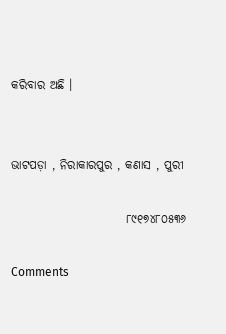କରିବାର ଅଛି ।


ଭାଟପଡ଼ା , ନିରାକାରପୁର , କଣାସ , ପୁରୀ

                        ୮୯୧୭୪୮୦୫୩୬

Comments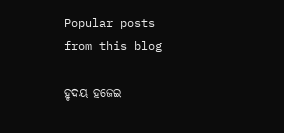Popular posts from this blog

ହୃଦୟ ହଜେଇ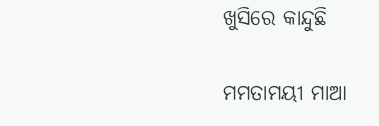ଖୁସିରେ କାନ୍ଦୁଛି

ମମତାମୟୀ ମାଆ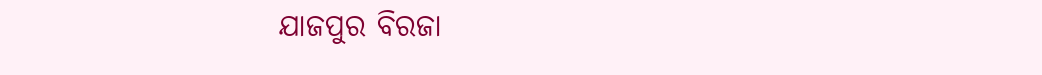ଯାଜପୁର ବିରଜା